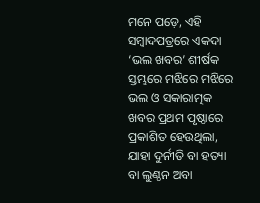ମନେ ପଡ଼େ, ଏହି ସମ୍ବାଦପତ୍ରରେ ଏକଦା ‘ଭଲ ଖବର’ ଶୀର୍ଷକ ସ୍ତମ୍ଭରେ ମଝିରେ ମଝିରେ ଭଲ ଓ ସକାରାତ୍ମକ ଖବର ପ୍ରଥମ ପୃଷ୍ଠାରେ ପ୍ରକାଶିତ ହେଉଥିଲା, ଯାହା ଦୁର୍ନୀତି ବା ହତ୍ୟା ବା ଲୁଣ୍ଠନ ଅବା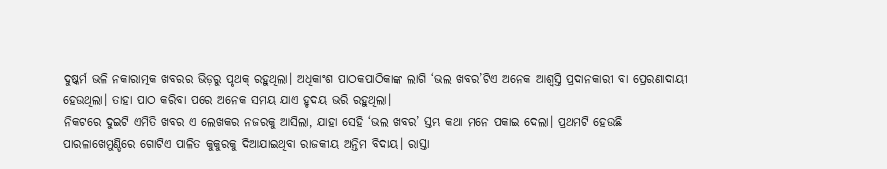ଦୁଷ୍କର୍ମ ଭଳି ନକାରାତ୍ମକ ଖବରର ଭିଡ଼ରୁ ପୃଥକ୍ ରହୁଥିଲା। ଅଧିକାଂଶ ପାଠକପାଠିକାଙ୍କ ଲାଗି ‘ଭଲ ଖବର’ଟିଏ ଅନେକ ଆଶ୍ବସ୍ତି ପ୍ରଦାନକାରୀ ବା ପ୍ରେରଣାଦାୟୀ ହେଉଥିଲା। ତାହା ପାଠ କରିବା ପରେ ଅନେକ ସମୟ ଯାଏ ହୃଦୟ ଭରି ରହୁଥିଲା।
ନିକଟରେ ଦୁଇଟି ଏମିତି ଖବର ଏ ଲେଖକର ନଜରକୁ ଆସିଲା, ଯାହା ସେହି ‘ଭଲ ଖବର’ ସ୍ତମ୍ଭ କଥା ମନେ ପକାଇ ଦେଲା। ପ୍ରଥମଟି ହେଉଛି ପାରଳାଖେମୁଣ୍ଡିରେ ଗୋଟିଏ ପାଳିତ କୁକୁରକୁ ଦିଆଯାଇଥିବା ରାଜକୀୟ ଅନ୍ତିମ ବିଦାୟ। ରାସ୍ତା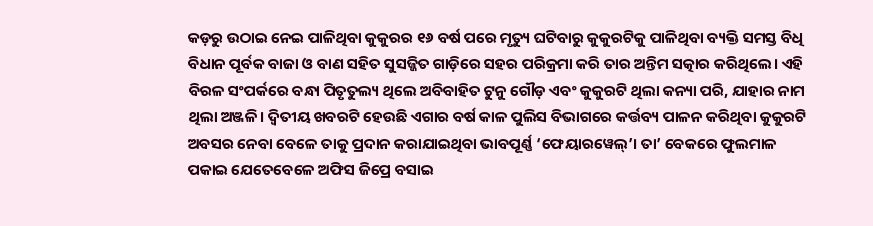କଡ଼ରୁ ଉଠାଇ ନେଇ ପାଳିଥିବା କୁକୁରର ୧୬ ବର୍ଷ ପରେ ମୃତ୍ୟୁ ଘଟିବାରୁ କୁକୁରଟିକୁ ପାଳିଥିବା ବ୍ୟକ୍ତି ସମସ୍ତ ବିଧି ବିଧାନ ପୂର୍ବକ ବାଜା ଓ ବାଣ ସହିତ ସୁସଜ୍ଜିତ ଗାଡ଼ିରେ ସହର ପରିକ୍ରମା କରି ତାର ଅନ୍ତିମ ସତ୍କାର କରିଥିଲେ। ଏହି ବିରଳ ସଂପର୍କରେ ବନ୍ଧା ପିତୃତୁଲ୍ୟ ଥିଲେ ଅବିବାହିତ ଟୁନୁ ଗୌଡ଼ ଏବଂ କୁକୁରଟି ଥିଲା କନ୍ୟା ପରି, ଯାହାର ନାମ ଥିଲା ଅଞ୍ଜଳି। ଦ୍ବିତୀୟ ଖବରଟି ହେଉଛି ଏଗାର ବର୍ଷ କାଳ ପୁଲିସ ବିଭାଗରେ କର୍ତ୍ତବ୍ୟ ପାଳନ କରିଥିବା କୁକୁରଟି ଅବସର ନେବା ବେଳେ ତାକୁ ପ୍ରଦାନ କରାଯାଇଥିବା ଭାବପୂର୍ଣ୍ଣ ‘ଫେୟାରୱେଲ୍’। ତା’ ବେକରେ ଫୁଲମାଳ ପକାଇ ଯେତେବେଳେ ଅଫିସ ଜିପ୍ରେ ବସାଇ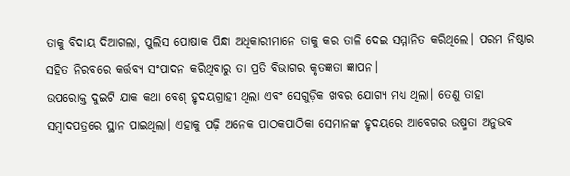ତାକୁ ବିଦାୟ ଦିଆଗଲା, ପୁଲିସ ପୋଷାକ ପିନ୍ଧା ଅଧିକାରୀମାନେ ତାକୁ କର ତାଳି ଦେଇ ସମ୍ମାନିତ କରିଥିଲେ। ପରମ ନିଷ୍ଠାର ସହିତ ନିରବରେ କର୍ତ୍ତବ୍ୟ ସଂପାଦନ କରିଥିବାରୁ ତା ପ୍ରତି ବିଭାଗର କୃତଜ୍ଞତା ଜ୍ଞାପନ।
ଉପରୋକ୍ତ ଦୁଇଟି ଯାକ କଥା ବେଶ୍ ହୃଦୟଗ୍ରାହୀ ଥିଲା ଏବଂ ସେଗୁଡ଼ିକ ଖବର ଯୋଗ୍ୟ ମଧ୍ୟ ଥିଲା। ତେଣୁ ତାହା ସମ୍ବାଦପତ୍ରରେ ସ୍ଥାନ ପାଇଥିଲା। ଏହାକୁ ପଢ଼ି ଅନେକ ପାଠକପାଠିକା ସେମାନଙ୍କ ହୃଦୟରେ ଆବେଗର ଉଷ୍ମତା ଅନୁଭବ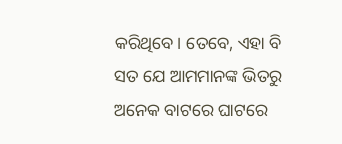କରିଥିବେ। ତେବେ, ଏହା ବି ସତ ଯେ ଆମମାନଙ୍କ ଭିତରୁ ଅନେକ ବାଟରେ ଘାଟରେ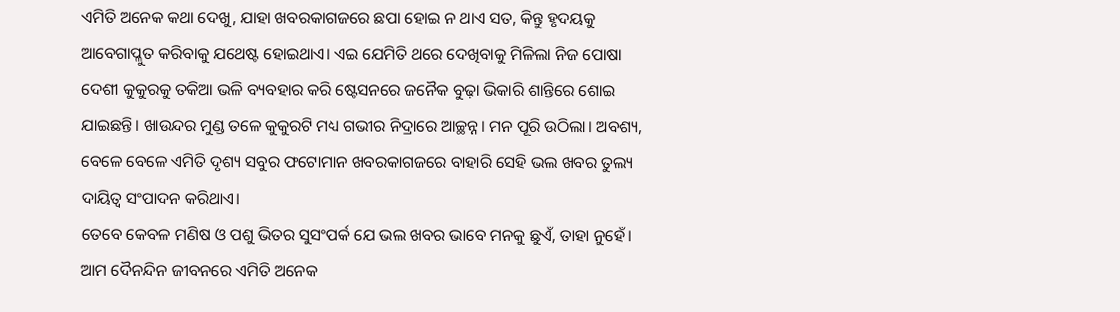ଏମିତି ଅନେକ କଥା ଦେଖୁ, ଯାହା ଖବରକାଗଜରେ ଛପା ହୋଇ ନ ଥାଏ ସତ, କିନ୍ତୁ ହୃଦୟକୁ ଆବେଗାପ୍ଳୁତ କରିବାକୁ ଯଥେଷ୍ଟ ହୋଇଥାଏ। ଏଇ ଯେମିତି ଥରେ ଦେଖିବାକୁ ମିଳିଲା ନିଜ ପୋଷା ଦେଶୀ କୁକୁରକୁ ତକିଆ ଭଳି ବ୍ୟବହାର କରି ଷ୍ଟେସନରେ ଜନୈକ ବୁଢ଼ା ଭିକାରି ଶାନ୍ତିରେ ଶୋଇ ଯାଇଛନ୍ତି। ଖାଉନ୍ଦର ମୁଣ୍ଡ ତଳେ କୁକୁରଟି ମଧ୍ୟ ଗଭୀର ନିଦ୍ରାରେ ଆଚ୍ଛନ୍ନ। ମନ ପୂରି ଉଠିଲା। ଅବଶ୍ୟ, ବେଳେ ବେଳେ ଏମିତି ଦୃଶ୍ୟ ସବୁର ଫଟୋମାନ ଖବରକାଗଜରେ ବାହାରି ସେହି ଭଲ ଖବର ତୁଲ୍ୟ ଦାୟିତ୍ବ ସଂପାଦନ କରିଥାଏ।
ତେବେ କେବଳ ମଣିଷ ଓ ପଶୁ ଭିତର ସୁସଂପର୍କ ଯେ ଭଲ ଖବର ଭାବେ ମନକୁ ଛୁଏଁ, ତାହା ନୁହେଁ। ଆମ ଦୈନନ୍ଦିନ ଜୀବନରେ ଏମିତି ଅନେକ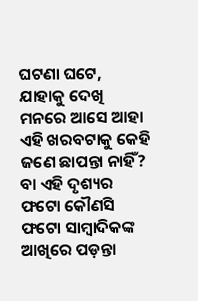ଘଟଣା ଘଟେ, ଯାହାକୁ ଦେଖି ମନରେ ଆସେ ଆହା ଏହି ଖରବଟାକୁ କେହି ଜଣେ ଛାପନ୍ତା ନାହିଁ? ବା ଏହି ଦୃଶ୍ୟର ଫଟୋ କୌଣସି ଫଟୋ ସାମ୍ବାଦିକଙ୍କ ଆଖିରେ ପଡ଼ନ୍ତା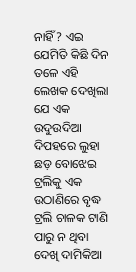ନାହିଁ? ଏଇ ଯେମିତି କିଛି ଦିନ ତଳେ ଏହି ଲେଖକ ଦେଖିଲା ଯେ ଏକ ଉଦୁଉଦିଆ ଦିପହରେ ଲୁହା ଛଡ଼ ବୋଝେଇ ଟ୍ରଲିକୁ ଏକ ଉଠାଣିରେ ବୃଦ୍ଧ ଟ୍ରଲି ଚାଳକ ଟାଣି ପାରୁ ନ ଥିବା ଦେଖି ଦାମିକିଆ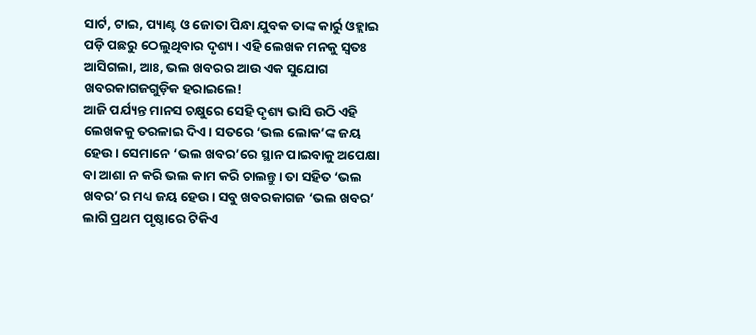ସାର୍ଟ, ଟାଇ, ପ୍ୟାଣ୍ଟ ଓ ଜୋତା ପିନ୍ଧା ଯୁବକ ତାଙ୍କ କାର୍ରୁ ଓହ୍ଲାଇ ପଡ଼ି ପଛରୁ ଠେଲୁଥିବାର ଦୃଶ୍ୟ। ଏହି ଲେଖକ ମନକୁ ସ୍ବତଃ ଆସିଗଲା, ଆଃ, ଭଲ ଖବରର ଆଉ ଏକ ସୁଯୋଗ ଖବରକାଗଜଗୁଡ଼ିକ ହରାଇଲେ!
ଆଜି ପର୍ଯ୍ୟନ୍ତ ମାନସ ଚକ୍ଷୁରେ ସେହି ଦୃଶ୍ୟ ଭାସି ଉଠି ଏହି ଲେଖକକୁ ତରଳାଇ ଦିଏ। ସତରେ ‘ଭଲ ଲୋକ’ଙ୍କ ଜୟ ହେଉ। ସେମାନେ ‘ଭଲ ଖବର’ରେ ସ୍ଥାନ ପାଇବାକୁ ଅପେକ୍ଷା ବା ଆଶା ନ କରି ଭଲ କାମ କରି ଚାଲନ୍ତୁ। ତା ସହିତ ‘ଭଲ ଖବର’ର ମଧ୍ୟ ଜୟ ହେଉ। ସବୁ ଖବରକାଗଜ ‘ଭଲ ଖବର’ ଲାଗି ପ୍ରଥମ ପୃଷ୍ଠାରେ ଟିକିଏ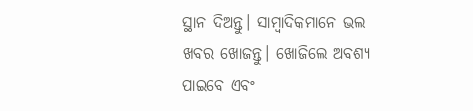ସ୍ଥାନ ଦିଅନ୍ତୁ। ସାମ୍ବାଦିକମାନେ ଭଲ ଖବର ଖୋଜନ୍ତୁ। ଖୋଜିଲେ ଅବଶ୍ୟ ପାଇବେ ଏବଂ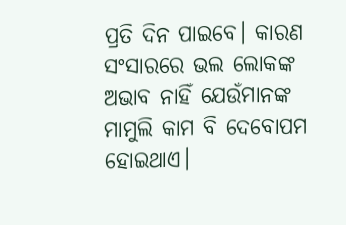ପ୍ରତି ଦିନ ପାଇବେ। କାରଣ ସଂସାରରେ ଭଲ ଲୋକଙ୍କ ଅଭାବ ନାହିଁ ଯେଉଁମାନଙ୍କ ମାମୁଲି କାମ ବି ଦେବୋପମ ହୋଇଥାଏ।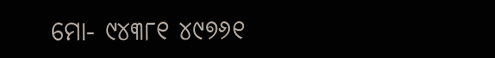ମୋ- ୯୪୩୮୧ ୪୯୭୬୧